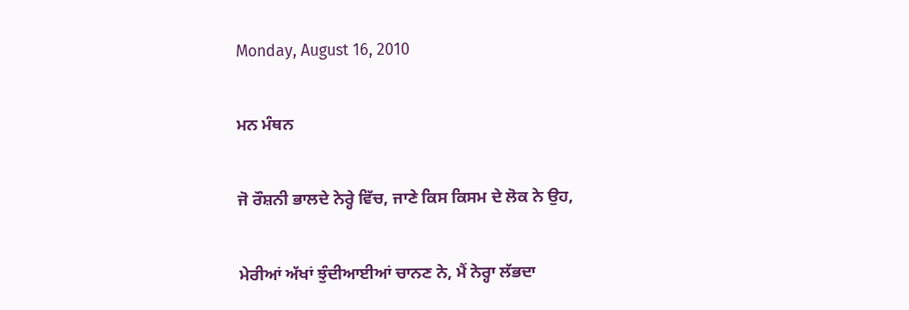Monday, August 16, 2010

ਮਨ ਮੰਥਨ

ਜੋ ਰੌਸ਼ਨੀ ਭਾਲਦੇ ਨੇਰ੍ਹੇ ਵਿੱਚ, ਜਾਣੇ ਕਿਸ ਕਿਸਮ ਦੇ ਲੋਕ ਨੇ ਉਹ,

ਮੇਰੀਆਂ ਅੱਖਾਂ ਝੁੰਦੀਆਈਆਂ ਚਾਨਣ ਨੇ, ਮੈਂ ਨੇਰ੍ਹਾ ਲੱਭਦਾ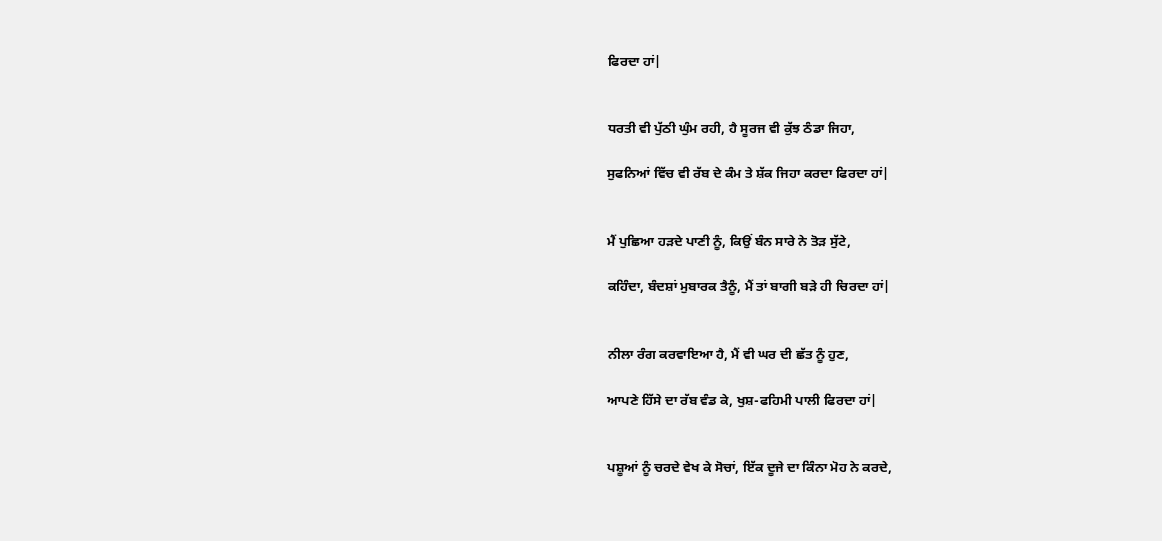ਫਿਰਦਾ ਹਾਂ|


ਧਰਤੀ ਵੀ ਪੁੱਠੀ ਘੁੰਮ ਰਹੀ, ਹੈ ਸੂਰਜ ਵੀ ਕੁੱਝ ਠੰਡਾ ਜਿਹਾ,

ਸੁਫਨਿਆਂ ਵਿੱਚ ਵੀ ਰੱਬ ਦੇ ਕੰਮ ਤੇ ਸ਼ੱਕ ਜਿਹਾ ਕਰਦਾ ਫਿਰਦਾ ਹਾਂ|


ਮੈਂ ਪੁਛਿਆ ਹੜਦੇ ਪਾਣੀ ਨੂੰ, ਕਿਉਂ ਬੰਨ ਸਾਰੇ ਨੇ ਤੋੜ ਸੁੱਟੇ,

ਕਹਿੰਦਾ, ਬੰਦਸ਼ਾਂ ਮੁਬਾਰਕ ਤੈਨੂੰ, ਮੈਂ ਤਾਂ ਬਾਗੀ ਬੜੇ ਹੀ ਚਿਰਦਾ ਹਾਂ|


ਨੀਲਾ ਰੰਗ ਕਰਵਾਇਆ ਹੈ, ਮੈਂ ਵੀ ਘਰ ਦੀ ਛੱਤ ਨੂੰ ਹੁਣ,

ਆਪਣੇ ਹਿੱਸੇ ਦਾ ਰੱਬ ਵੰਡ ਕੇ, ਖੁਸ਼-ਫਹਿਮੀ ਪਾਲੀ ਫਿਰਦਾ ਹਾਂ|


ਪਸ਼ੂਆਂ ਨੂੰ ਚਰਦੇ ਵੇਖ ਕੇ ਸੋਚਾਂ, ਇੱਕ ਦੂਜੇ ਦਾ ਕਿੰਨਾ ਮੋਹ ਨੇ ਕਰਦੇ,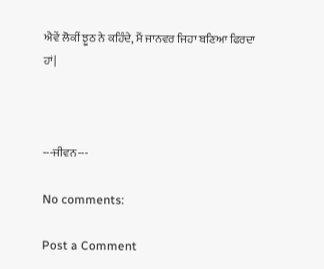ਐਵੇਂ ਲੋਕੀਂ ਝੂਠ ਨੇ ਕਹਿੰਦੇ, ਮੈਂ ਜਾਨਵਰ ਜਿਹਾ ਬਣਿਆ ਫਿਰਦਾ ਹਾਂ|



---ਜੀਵਨ---

No comments:

Post a Comment